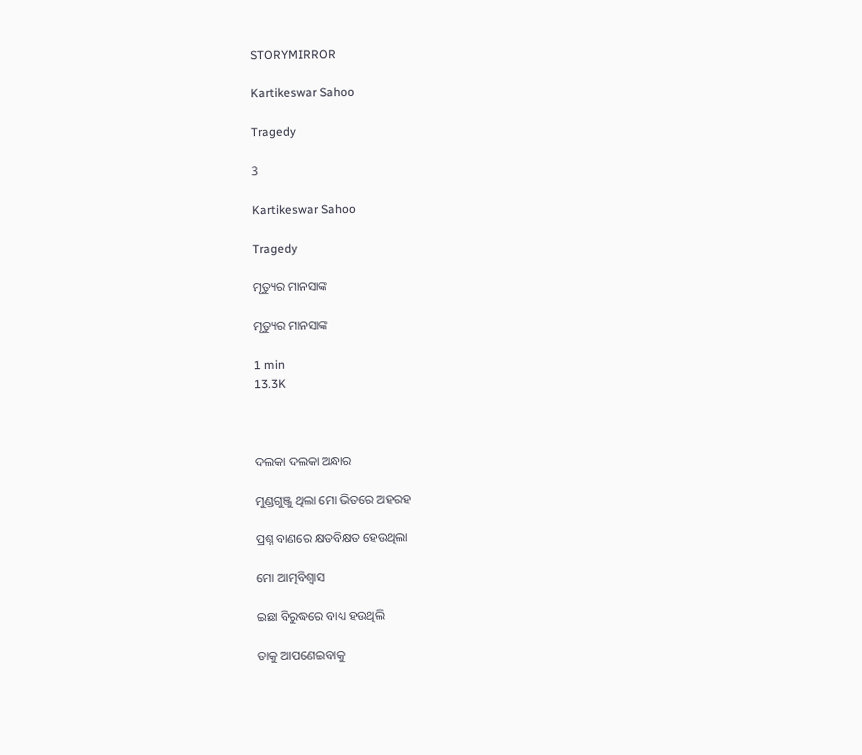STORYMIRROR

Kartikeswar Sahoo

Tragedy

3

Kartikeswar Sahoo

Tragedy

ମୃତ୍ୟୁର ମାନସାଙ୍କ

ମୃତ୍ୟୁର ମାନସାଙ୍କ

1 min
13.3K



ଦଲକା ଦଲକା ଅନ୍ଧାର

ମୁଣ୍ଡଗୁଞ୍ଜୁ ଥିଲା ମୋ ଭିତରେ ଅହରହ

ପ୍ରଶ୍ନ ବାଣରେ କ୍ଷତବିକ୍ଷତ ହେଉଥିଲା

ମୋ ଆତ୍ମବିଶ୍ବାସ

ଇଛା ବିରୁଦ୍ଧରେ ବାଧ୍ୟ ହଉଥିଲି

ତାକୁ ଆପଣେଇବାକୁ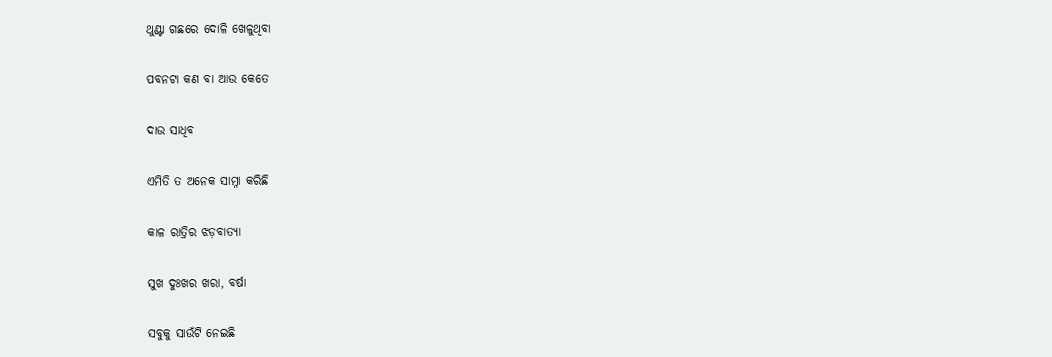ଥୁଣ୍ଟା ଗଛରେ ଦୋଳି ଖେଳୁଥିବା

ପବନଟା କଣ ବା ଆଉ କେତେ

ଦାଉ ସାଧିବ

ଏମିତି ତ ଅନେକ ସାମ୍ନା କରିଛି

କାଳ ରାତ୍ରିର ଝଡ଼ବାତ୍ୟା

ସୁଖ ଦୁଃଖର ଖରା, ବର୍ଷା

ସବୁକୁ ସାଉଁଟି ନେଇଛି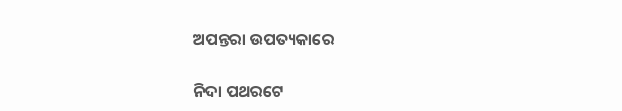ଅପନ୍ତରା ଉପତ୍ୟକାରେ

ନିଦା ପଥରଟେ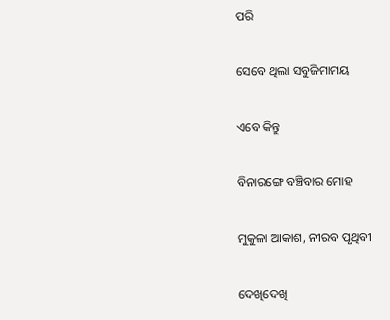ପରି

ସେବେ ଥିଲା ସବୁଜିମାମୟ

ଏବେ କିନ୍ତୁ

ବିନାରଙ୍ଗେ ବଞ୍ଚିବାର ମୋହ

ମୁକୁଳା ଆକାଶ, ନୀରବ ପୃଥିବୀ

ଦେଖିଦେଖି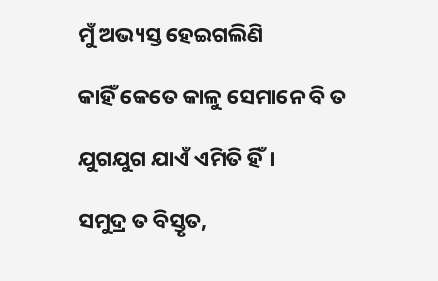ମୁଁ ଅଭ୍ୟସ୍ତ ହେଇଗଲିଣି

କାହିଁ କେତେ କାଳୁ ସେମାନେ ବି ତ

ଯୁଗଯୁଗ ଯାଏଁ ଏମିତି ହିଁ।

ସମୁଦ୍ର ତ ବିସ୍ତୃତ,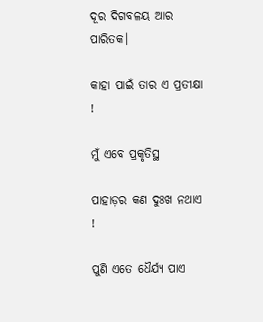ଦୂର ଦିଗବଳୟ ଆର ପାରିତକ।

କାହା ପାଇଁ ତାର ଏ ପ୍ରତୀକ୍ଷା !

ମୁଁ ଏବେ ପ୍ରକୃତିସ୍ଥ

ପାହାଡ଼ର କଣ ଦୁଃଖ ନଥାଏ !

ପୁଣି ଏତେ ଧୈର୍ଯ୍ୟ ପାଏ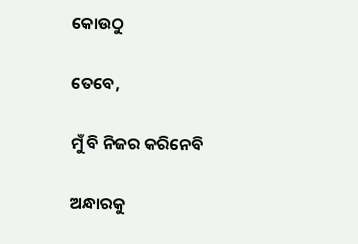କୋଉଠୁ

ତେବେ,

ମୁଁ ବି ନିଜର କରିନେବି

ଅନ୍ଧାରକୁ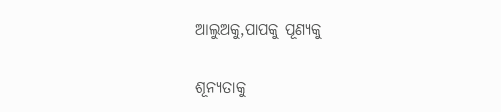ଆଲୁଅକୁ,ପାପକୁ ପୂଣ୍ୟକୁ

ଶୂନ୍ୟତାକୁ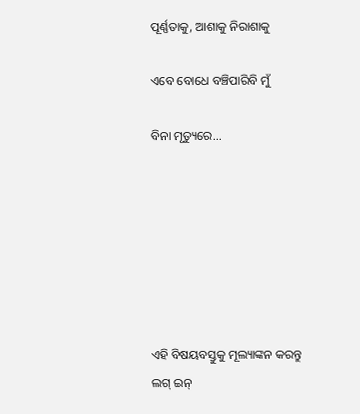ପୂର୍ଣ୍ଣତାକୁ, ଆଶାକୁ ନିରାଶାକୁ

ଏବେ ବୋଧେ ବଞ୍ଚିପାରିବି ମୁଁ

ବିନା ମୃତ୍ୟୁରେ...







ଏହି ବିଷୟବସ୍ତୁକୁ ମୂଲ୍ୟାଙ୍କନ କରନ୍ତୁ
ଲଗ୍ ଇନ୍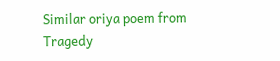Similar oriya poem from Tragedy